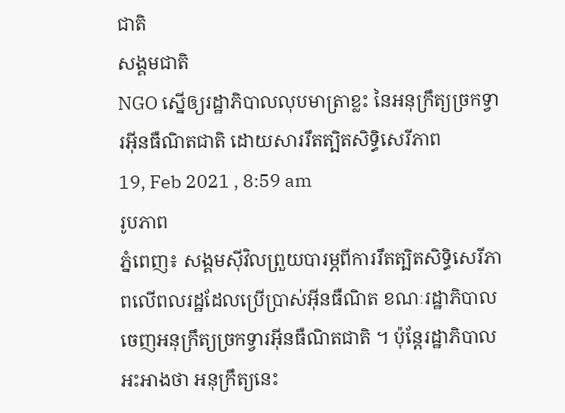ជាតិ
សង្គមជាតិ
NGO ស្នើឲ្យរដ្ឋាភិបាលលុបមាត្រាខ្លះ នៃអនុក្រឹត្យច្រកទ្វារអុីនធឺណិតជាតិ ដោយសាររឹតត្បិតសិទ្ធិសេរីភាព
19, Feb 2021 , 8:59 am
រូបភាព
ភ្នំពេញ៖ សង្គមស៊ីវិលព្រួយបារម្ភពីការរឹតត្បិតសិទ្ធិសេរីភាពលើពលរដ្ឋដែលប្រើប្រាស់អ៊ីនធឺណិត ខណៈរដ្ឋាភិបាលចេញអនុក្រឹត្យច្រកទ្វារអ៊ីនធឺណិតជាតិ ។ ប៉ុន្តែរដ្ឋាភិបាលអះអាងថា អនុក្រឹត្យនេះ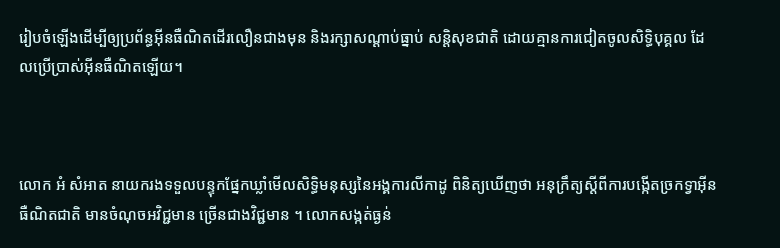រៀបចំឡើងដើម្បីឲ្យប្រព័ន្ធអ៊ីនធឺណិតដើរលឿនជាងមុន និងរក្សាសណ្ដាប់ធ្នាប់ សន្តិសុខជាតិ ដោយគ្មានការជៀតចូលសិទ្ធិបុគ្គល ដែលប្រើប្រាស់អ៊ីនធឺណិតឡើយ។



លោក អំ សំអាត នាយករងទទួលបន្ទុកផ្នែកឃ្លាំមើលសិទ្ធិមនុស្សនៃអង្គការលីកាដូ ពិនិត្យឃើញថា អនុក្រឹត្យស្ដីពីការបង្កើតច្រកទ្វាអ៊ីនធឺណិតជាតិ មានចំណុចអវិជ្ជមាន ច្រើនជាងវិជ្ជមាន ។ លោកសង្កត់ធ្ងន់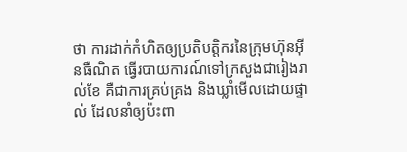ថា ការដាក់កំហិតឲ្យប្រតិបត្តិករនៃក្រុមហ៊ុនអ៊ីនធឺណិត ធ្វើរបាយការណ៍ទៅក្រសួងជារៀងរាល់ខែ គឺជាការគ្រប់គ្រង និងឃ្លាំមើលដោយផ្ទាល់ ដែលនាំឲ្យប៉ះពា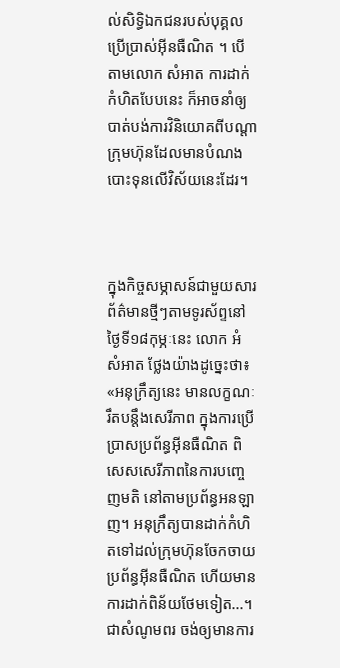ល់សិទ្ធិឯកជនរបស់បុគ្គលប្រើប្រាស់អ៊ីនធឺណិត ។ បើតាមលោក សំអាត ការដាក់កំហិតបែបនេះ ក៏អាចនាំឲ្យបាត់បង់ការវិនិយោគពីបណ្ដាក្រុមហ៊ុនដែលមានបំណងបោះទុនលើវិស័យនេះដែរ។



ក្នុងកិច្ចសម្ភាសន៍ជាមួយសារព័ត៌មានថ្មីៗតាមទូរស័ព្ទនៅថ្ងៃទី១៨កុម្ភៈនេះ លោក អំ សំអាត ថ្លែងយ៉ាងដូច្នេះថា៖ «អនុក្រឹត្យនេះ មានលក្ខណៈរឹតបន្តឹងសេរីភាព ក្នុងការប្រើប្រាសប្រព័ន្ធអ៊ីនធឺណិត ពិសេសសេរីភាពនៃការបញ្ចេញមតិ នៅតាមប្រព័ន្ធអនឡាញ។ អនុក្រឹត្យបានដាក់កំហិតទៅដល់ក្រុមហ៊ុនចែកចាយប្រព័ន្ធអ៊ីនធឺណិត ហើយមានការដាក់ពិន័យថែមទៀត...។ ជាសំណូមពរ ចង់ឲ្យមានការ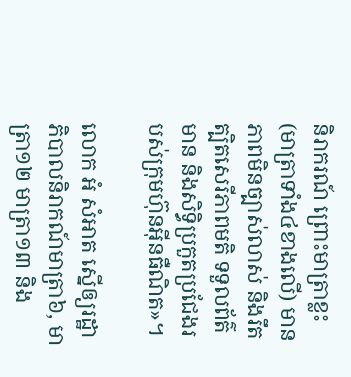និរាករណ៍ ព្រោះមាត្រាខ្លះ(មាត្រាទាំង៤ខាងលើ) មានភាពមិនច្បាស់លាស់ និងរឹតត្បិតសេរីភាពមតិ ទទួលព័ត៌មាន និងសិទ្ធិប្រកួតប្រជែងរបស់ក្រុមហ៊ុនអ៊ីនធឺណិត»។

លោក អំ សំអាត ស្នើឲ្យរដ្ឋាភិបាលនិរាកណ៍មាត្រា៦, មាត្រា១២ មាត្រា១៣ និង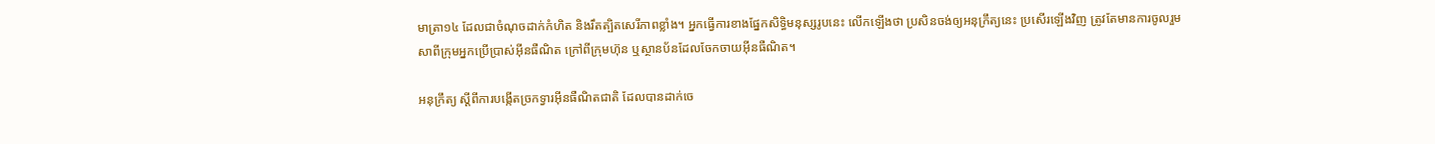មាត្រា១៤ ដែលជាចំណុចដាក់កំហិត និងរឹតត្បិតសេរីភាពខ្លាំង។ អ្នកធ្វើការខាងផ្នែកសិទ្ធិមនុស្សរូបនេះ លើកឡើងថា ប្រសិនចង់ឲ្យអនុក្រឹត្យនេះ ប្រសើរឡើងវិញ ត្រូវតែមានការចូលរួម សាពីក្រុមអ្នកប្រើប្រាស់អ៊ីនធឺណិត ក្រៅពីក្រុមហ៊ុន ឬស្ថានប័នដែលចែកចាយអ៊ីនធឺណិត។

អនុក្រឹត្យ ស្ដីពីការបង្កើតច្រកទ្វារអ៊ីនធឺណិតជាតិ ដែលបានដាក់ចេ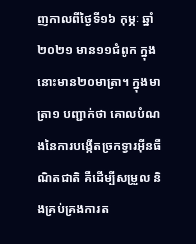ញកាលពីថ្ងៃទី១៦ កុម្ភៈ ឆ្នាំ២០២១ មាន១១ជំពូក ក្នុងនោះមាន២០មាត្រា។ ក្នុងមាត្រា១ បញ្ជាក់ថា គោលបំណងនៃការបង្កើតច្រកទ្វារអ៊ីនធឺណិតជាតិ គឺដើម្បីសម្រួល និងគ្រប់គ្រងការត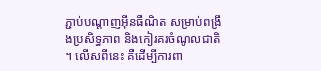ភ្ជាប់បណ្ដាញអ៊ីនធឺណិត សម្រាប់ពង្រឹងប្រសិទ្ធភាព និងកៀរគរចំណូលជាតិ។ លើសពីនេះ គឺដើម្បីការពា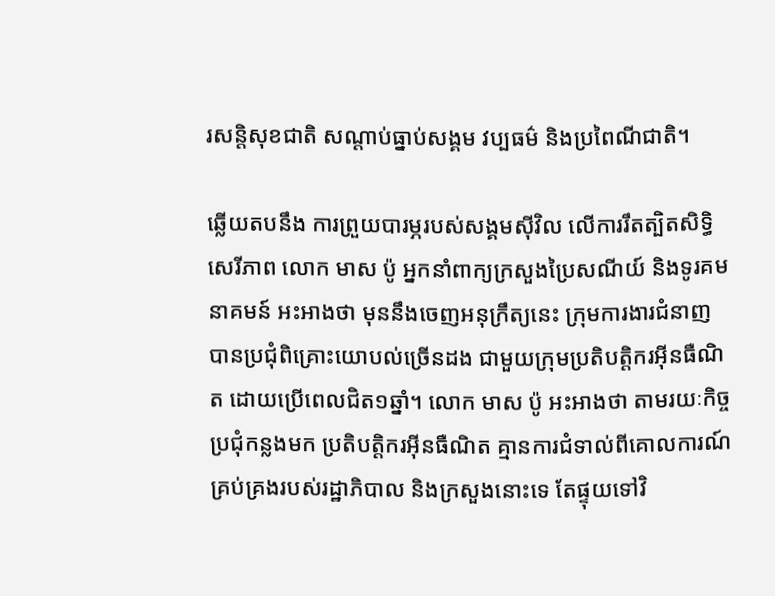រសន្តិសុខជាតិ សណ្ដាប់ធ្នាប់សង្គម វប្បធម៌ និងប្រពៃណីជាតិ។

ឆ្លើយតបនឹង ការព្រួយបារម្ភរបស់សង្គមស៊ីវិល លើការរឹតត្បិតសិទ្ធិសេរីភាព លោក មាស ប៉ូ អ្នកនាំពាក្យក្រសួងប្រៃសណីយ៍ និងទូរគមនាគមន៍ អះអាងថា មុននឹងចេញអនុក្រឹត្យនេះ ក្រុមការងារជំនាញ បានប្រជុំពិគ្រោះយោបល់ច្រើនដង ជាមួយក្រុមប្រតិបត្តិករអ៊ីនធឺណិត ដោយប្រើពេលជិត១ឆ្នាំ។ លោក មាស ប៉ូ អះអាងថា តាមរយៈកិច្ចប្រជុំកន្លងមក ប្រតិបត្តិករអ៊ីនធឺណិត គ្មានការជំទាល់ពីគោលការណ៍គ្រប់គ្រងរបស់រដ្ឋាភិបាល និងក្រសួងនោះទេ តែផ្ទុយទៅវិ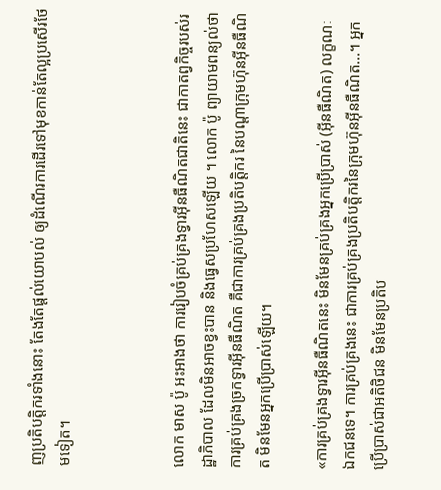ញប្រតិបត្តិករទាំងនោះ តែងតែផ្ដល់យោបល់ ឲ្យដំណើរការដើរទៅមុខកាន់តែល្អប្រសើរថែមទៀត។



លោក មាស ប៉ូ អះអាងថា ការរៀបចំគ្រប់គ្រងទ្វារអ៊ីនធឺណិតជាតិនេះ ជាកាតព្វកិច្ចរបស់រដ្ឋាភិបាល ដែលមិនអាចខ្វះបាន និងធ្វេសប្រហែសឡើយ ។ លោក ប៉ូ ព្យាយាមពន្យល់ថា ការគ្រប់គ្រងច្រកទ្វារអ៊ីនធឺណិត គឺជាការគ្រប់គ្រងប្រតិបត្តិករ នៃបណ្ដាក្រុមហ៊ុនអ៊ីនធឺណិត មិនមែនអ្នកប្រើប្រាស់ឡើយ។

«ការគ្រប់គ្រងទ្វារអ៊ីនធឺណិតនេះ មិនមែនគ្រប់គ្រងអ្នកប្រើប្រាស់ (អ៊ីនធឺណិត) លក្ខណៈឯកជនទេ។ ការគ្រប់គ្រងនេះ ជាការគ្រប់គ្រងប្រតិបត្តិករនៃក្រុមហ៊ុនអ៊ីនធឺណិត...។ អ្នកប្រើប្រាស់ជាអតិថិជន មិនមែនប្រតិប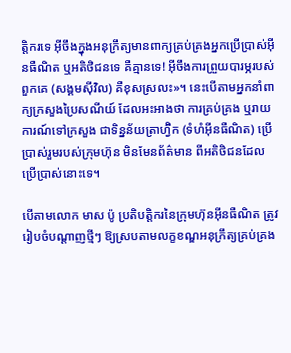ត្តិករទេ អ៊ីចឹងក្នុងអនុក្រឹត្យមានពាក្យគ្រប់គ្រងអ្នកប្រើប្រាស់អ៊ីនធឺណិត ឬអតិថិជនទេ គឺគ្មានទេ! អ៊ីចឹងការព្រួយបារម្ភរបស់ពួកគេ (សង្គមស៊ីវិល) គឺខុសស្រលះ»។ នេះបើតាមអ្នកនាំពាក្យក្រសួងប្រៃសណីយ៍ ដែលអះអាងថា ការគ្រប់គ្រង ឬរាយការណ៍ទៅក្រសួង ជាទិន្នន័យត្រាហ្វ៊ិក (ទំហំអ៊ីនធឺណិត) ប្រើប្រាស់រួមរបស់ក្រុមហ៊ុន មិនមែនព័ត៌មាន ពីអតិថិជនដែលប្រើប្រាស់នោះទេ។

បើតាមលោក មាស ប៉ូ ប្រតិបត្តិករនៃក្រុមហ៊ុនអ៊ីនធឺណិត ត្រូវរៀបចំបណ្ដាញថ្មីៗ ឱ្យស្របតាមលក្ខខណ្ឌអនុក្រឹត្យគ្រប់គ្រង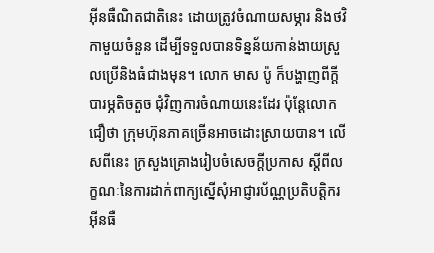អ៊ីនធឺណិតជាតិនេះ ដោយត្រូវចំណាយសម្ភារ និងថវិកាមួយចំនួន ដើម្បីទទួលបានទិន្នន័យកាន់ងាយស្រួលប្រើនិងធំជាងមុន។ លោក មាស ប៉ូ ក៏បង្ហាញពីក្ដីបារម្ភតិចតួច ជុំវិញការចំណាយនេះដែរ ប៉ុន្តែលោកជឿថា ក្រុមហ៊ុនភាគច្រើនអាចដោះស្រាយបាន។ លើសពីនេះ ក្រសួងគ្រោងរៀបចំសេចក្ដីប្រកាស ស្ដីពីលក្ខណៈនៃការដាក់ពាក្យស្នើសុំអាជ្ញារប័ណ្ណប្រតិបត្តិករអ៊ីនធឺ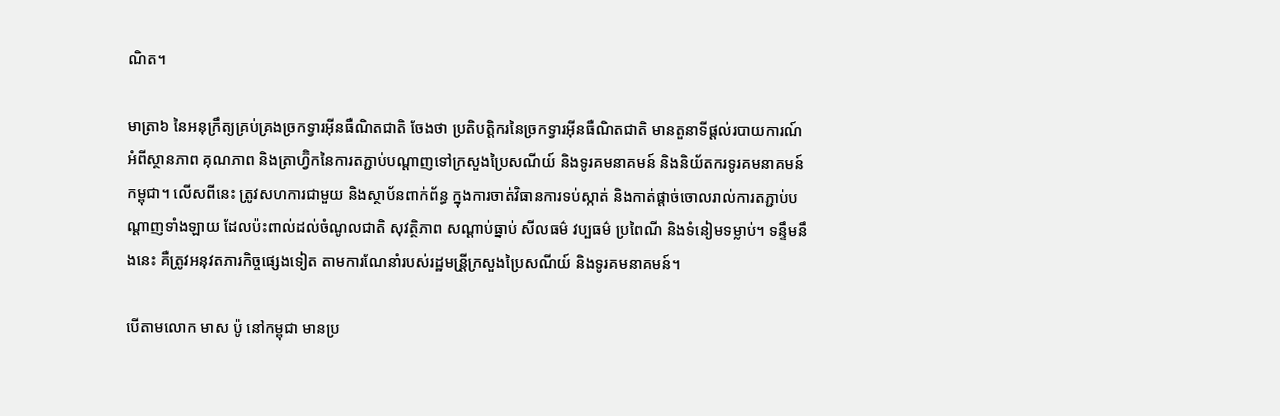ណិត។

មាត្រា៦ នៃអនុក្រឹត្យគ្រប់គ្រងច្រកទ្វារអ៊ីនធឺណិតជាតិ ចែងថា ប្រតិបត្តិករនៃច្រកទ្វារអ៊ីនធឺណិតជាតិ មានតួនាទីផ្ដល់របាយការណ៍អំពីស្ថានភាព គុណភាព និងត្រាហ្វ៊ិកនៃការតភ្ជាប់បណ្ដាញទៅក្រសួងប្រៃសណីយ៍ និងទូរគមនាគមន៍ និងនិយ័តករទូរគមនាគមន៍កម្ពុជា។ លើសពីនេះ ត្រូវសហការជាមួយ និងស្ថាប័នពាក់ព័ន្ធ ក្នុងការចាត់វិធានការទប់ស្កាត់ និងកាត់ផ្ដាច់ចោលរាល់ការតភ្ជាប់បណ្ដាញទាំងឡាយ ដែលប៉ះពាល់ដល់ចំណូលជាតិ សុវត្ថិភាព សណ្ដាប់ធ្នាប់ សីលធម៌ វប្បធម៌ ប្រពៃណី និងទំនៀមទម្លាប់។ ទន្ទឹមនឹងនេះ គឺត្រូវអនុវតភារកិច្ចផ្សេងទៀត តាមការណែនាំរបស់រដ្ឋមន្រី្តក្រសួងប្រៃសណីយ៍ និងទូរគមនាគមន៍។

បើតាមលោក មាស ប៉ូ នៅកម្ពុជា មានប្រ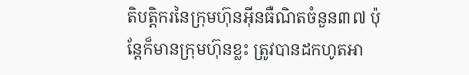តិបត្តិករនៃក្រុមហ៊ុនអ៊ីនធឺណិតចំនួន៣៧ ប៉ុន្តែក៏មានក្រុមហ៊ុនខ្លះ ត្រូវបានដកហូតអា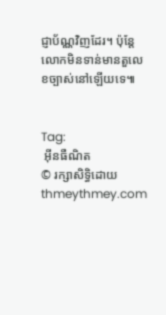ជ្ញាប័ណ្ណវិញដែរ។ ប៉ុន្តែលោកមិនទាន់មានតួលេខច្បាស់នៅឡើយទេ៕


Tag:
 អ៊ីនធឺណិត
© រក្សាសិទ្ធិដោយ thmeythmey.com